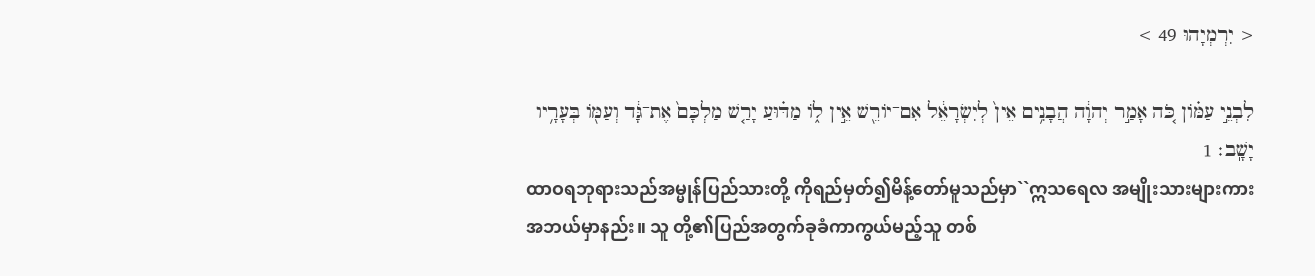< יִרְמְיָהוּ 49 >

לִבְנֵ֣י עַמֹּ֗ון כֹּ֚ה אָמַ֣ר יְהוָ֔ה הֲבָנִ֥ים אֵין֙ לְיִשְׂרָאֵ֔ל אִם־יֹורֵ֖שׁ אֵ֣ין לֹ֑ו מַדּ֗וּעַ יָרַ֤שׁ מַלְכָּם֙ אֶת־גָּ֔ד וְעַמֹּ֖ו בְּעָרָ֥יו יָשָֽׁב׃ 1
ထာဝရဘုရားသည်အမ္မုန်ပြည်သားတို့ ကိုရည်မှတ်၍မိန့်တော်မူသည်မှာ``ဣသရေလ အမျိုးသားများကားအဘယ်မှာနည်း။ သူ တို့၏ပြည်အတွက်ခုခံကာကွယ်မည့်သူ တစ်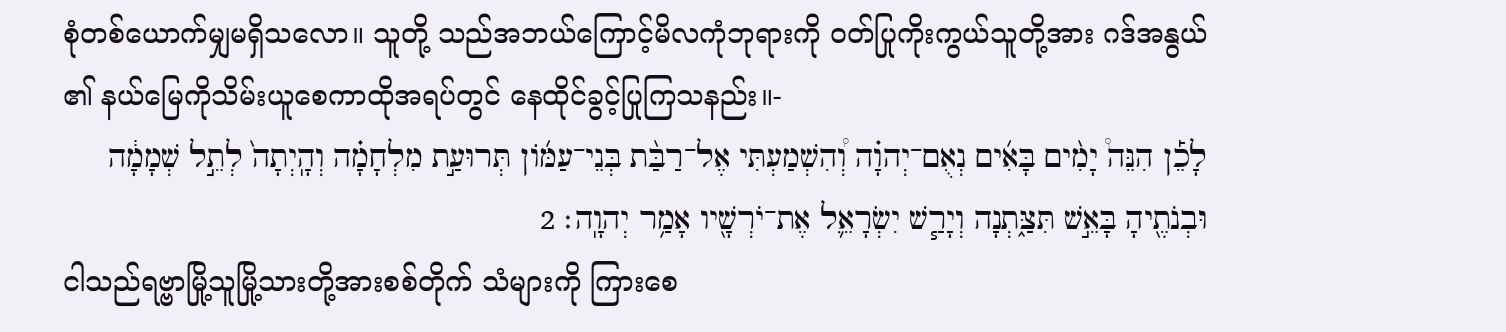စုံတစ်ယောက်မျှမရှိသလော။ သူတို့ သည်အဘယ်ကြောင့်မိလကုံဘုရားကို ဝတ်ပြုကိုးကွယ်သူတို့အား ဂဒ်အနွယ်၏ နယ်မြေကိုသိမ်းယူစေကာထိုအရပ်တွင် နေထိုင်ခွင့်ပြုကြသနည်း။-
לָכֵ֡ן הִנֵּה֩ יָמִ֨ים בָּאִ֜ים נְאֻם־יְהוָ֗ה וְ֠הִשְׁמַעְתִּי אֶל־רַבַּ֨ת בְּנֵי־עַמֹּ֜ון תְּרוּעַ֣ת מִלְחָמָ֗ה וְהָֽיְתָה֙ לְתֵ֣ל שְׁמָמָ֔ה וּבְנֹתֶ֖יהָ בָּאֵ֣שׁ תִּצַּ֑תְנָה וְיָרַ֧שׁ יִשְׂרָאֵ֛ל אֶת־יֹרְשָׁ֖יו אָמַ֥ר יְהוָֽה׃ 2
ငါသည်ရဗ္ဗာမြို့သူမြို့သားတို့အားစစ်တိုက် သံများကို ကြားစေ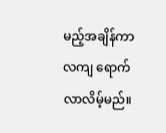မည့်အချိန်ကာလကျ ရောက်လာလိမ့်မည်။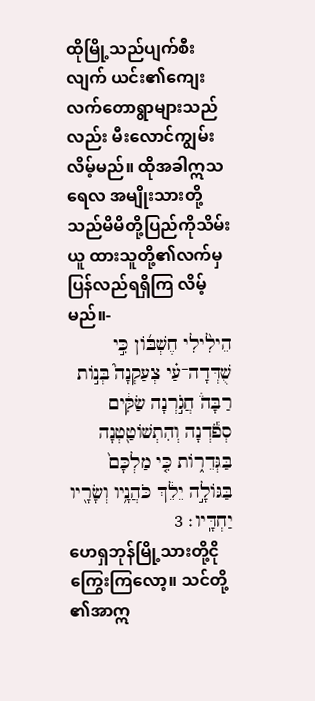ထိုမြို့သည်ပျက်စီးလျက် ယင်း၏ကျေးလက်တောရွာများသည်လည်း မီးလောင်ကျွမ်းလိမ့်မည်။ ထိုအခါဣသရေလ အမျိုးသားတို့သည်မိမိတို့ပြည်ကိုသိမ်းယူ ထားသူတို့၏လက်မှပြန်လည်ရရှိကြ လိမ့်မည်။-
הֵילִ֨ילִי חֶשְׁבֹּ֜ון כִּ֣י שֻׁדְּדָה־עַ֗י צְעַקְנָה֮ בְּנֹ֣ות רַבָּה֒ חֲגֹ֣רְנָה שַׂקִּ֔ים סְפֹ֕דְנָה וְהִתְשֹׁוטַ֖טְנָה בַּגְּדֵרֹ֑ות כִּ֤י מַלְכָּם֙ בַּגֹּולָ֣ה יֵלֵ֔ךְ כֹּהֲנָ֥יו וְשָׂרָ֖יו יַחְדָּֽיו׃ 3
ဟေရှဘုန်မြို့သားတို့ငိုကြွေးကြလော့။ သင်တို့၏အာဣ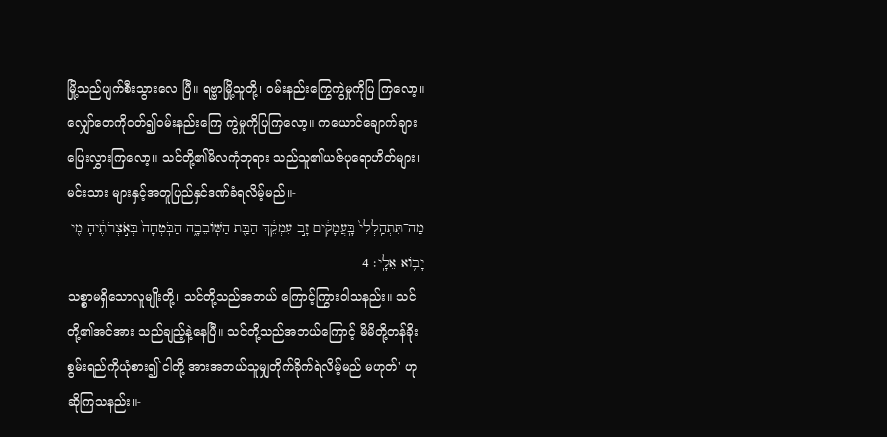မြို့သည်ပျက်စီးသွားလေ ပြီ။ ရဗ္ဗာမြို့သူတို့၊ ဝမ်းနည်းကြွေကွဲမှုကိုပြ ကြလော့။ လျှော်တေကိုဝတ်၍ဝမ်းနည်းကြေ ကွဲမှုကိုပြကြလော့။ ကယောင်ချောက်ချား ပြေးလွှားကြလော့။ သင်တို့၏မိလကုံဘုရား သည်သူ၏ယဇ်ပုရောဟိတ်များ၊ မင်းသား များနှင့်အတူပြည်နှင်ဒဏ်ခံရလိမ့်မည်။-
מַה־תִּתְהַֽלְלִי֙ בָּֽעֲמָקִ֔ים זָ֣ב עִמְקֵ֔ךְ הַבַּ֖ת הַשֹּֽׁובֵבָ֑ה הַבֹּֽטְחָה֙ בְּאֹ֣צְרֹתֶ֔יהָ מִ֖י יָבֹ֥וא אֵלָֽי׃ 4
သစ္စာမရှိသောလူမျိုးတို့၊ သင်တို့သည်အဘယ် ကြောင့်ကြွားဝါသနည်း။ သင်တို့၏အင်အား သည်ချည့်နဲ့နေပြီ။ သင်တို့သည်အဘယ်ကြောင့် မိမိတို့တန်ခိုးစွမ်းရည်ကိုယုံစား၍`ငါတို့ အားအဘယ်သူမျှတိုက်ခိုက်ရဲလိမ့်မည် မဟုတ်' ဟုဆိုကြသနည်း။-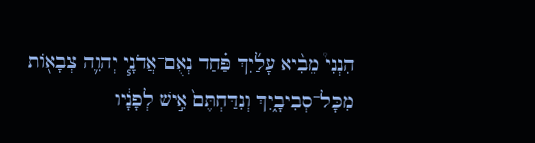הִנְנִי֩ מֵבִ֨יא עָלַ֜יִךְ פַּ֗חַד נְאֻם־אֲדֹנָ֧י יְהוִ֛ה צְבָאֹ֖ות מִכָּל־סְבִיבָ֑יִךְ וְנִדַּחְתֶּם֙ אִ֣ישׁ לְפָנָ֔יו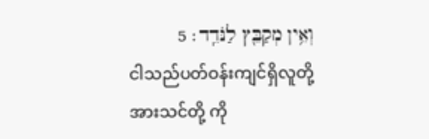וְאֵ֥ין מְקַבֵּ֖ץ לַנֹּדֵֽד׃ 5
ငါသည်ပတ်ဝန်းကျင်ရှိလူတို့အားသင်တို့ ကို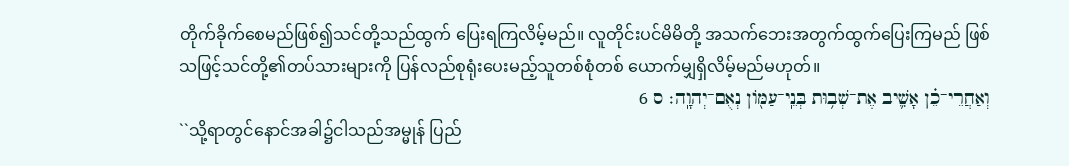တိုက်ခိုက်စေမည်ဖြစ်၍သင်တို့သည်ထွက် ပြေးရကြလိမ့်မည်။ လူတိုင်းပင်မိမိတို့ အသက်ဘေးအတွက်ထွက်ပြေးကြမည် ဖြစ်သဖြင့်သင်တို့၏တပ်သားများကို ပြန်လည်စုရုံးပေးမည့်သူတစ်စုံတစ် ယောက်မျှရှိလိမ့်မည်မဟုတ်။
וְאַחֲרֵי־כֵ֗ן אָשִׁ֛יב אֶת־שְׁב֥וּת בְּנֵֽי־עַמֹּ֖ון נְאֻם־יְהוָֽה׃ ס 6
``သို့ရာတွင်နောင်အခါ၌ငါသည်အမ္မုန် ပြည်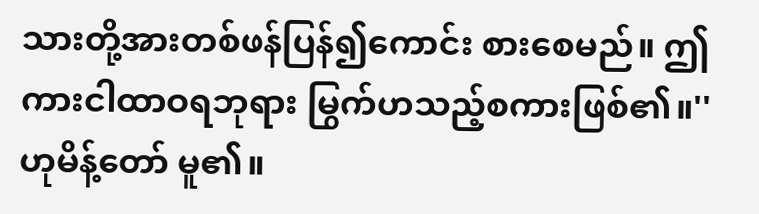သားတို့အားတစ်ဖန်ပြန်၍ကောင်း စားစေမည်။ ဤကားငါထာဝရဘုရား မြွက်ဟသည့်စကားဖြစ်၏။'' ဟုမိန့်တော် မူ၏။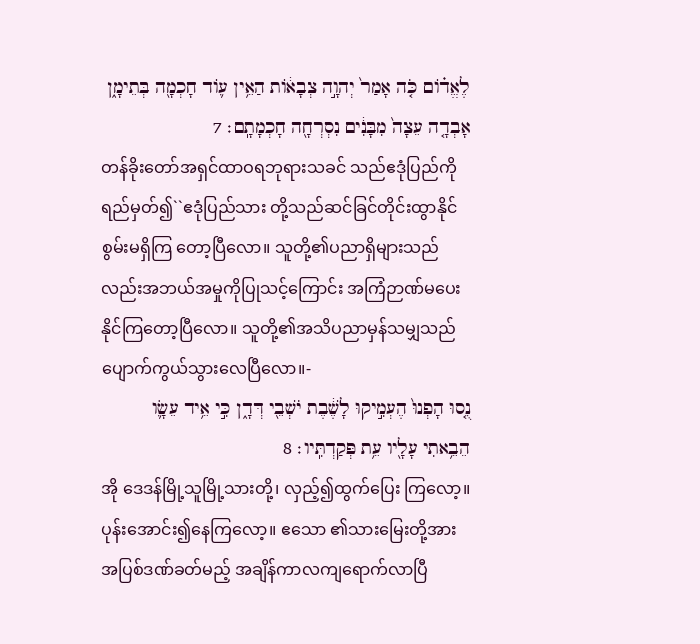לֶאֱדֹ֗ום כֹּ֤ה אָמַר֙ יְהוָ֣ה צְבָאֹ֔ות הַאֵ֥ין עֹ֛וד חָכְמָ֖ה בְּתֵימָ֑ן אָבְדָ֤ה עֵצָה֙ מִבָּנִ֔ים נִסְרְחָ֖ה חָכְמָתָֽם׃ 7
တန်ခိုးတော်အရှင်ထာဝရဘုရားသခင် သည်ဧဒုံပြည်ကိုရည်မှတ်၍``ဧဒုံပြည်သား တို့သည်ဆင်ခြင်တိုင်းထွာနိုင်စွမ်းမရှိကြ တော့ပြီလော။ သူတို့၏ပညာရှိများသည် လည်းအဘယ်အမှုကိုပြုသင့်ကြောင်း အကြံဉာဏ်မပေးနိုင်ကြတော့ပြီလော။ သူတို့၏အသိပညာမှန်သမျှသည် ပျောက်ကွယ်သွားလေပြီလော။-
נֻ֤סוּ הָפְנוּ֙ הֶעְמִ֣יקוּ לָשֶׁ֔בֶת יֹשְׁבֵ֖י דְּדָ֑ן כִּ֣י אֵ֥יד עֵשָׂ֛ו הֵבֵ֥אתִי עָלָ֖יו עֵ֥ת פְּקַדְתִּֽיו׃ 8
အို ဒေဒန်မြို့သူမြို့သားတို့၊ လှည့်၍ထွက်ပြေး ကြလော့။ ပုန်းအောင်း၍နေကြလော့။ ဧသော ၏သားမြေးတို့အားအပြစ်ဒဏ်ခတ်မည့် အချိန်ကာလကျရောက်လာပြီ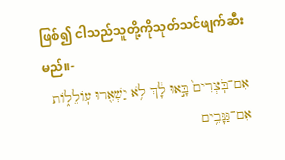ဖြစ်၍ ငါသည်သူတို့ကိုသုတ်သင်ဖျက်ဆီးမည်။-
אִם־בֹּֽצְרִים֙ בָּ֣אוּ לָ֔ךְ לֹ֥א יַשְׁאִ֖רוּ עֹֽולֵלֹ֑ות אִם־גַּנָּבִ֥ים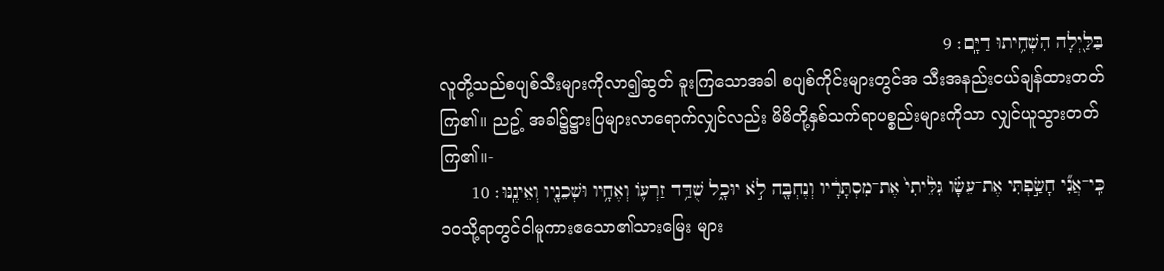בַּלַּ֖יְלָה הִשְׁחִ֥יתוּ דַיָּֽם׃ 9
လူတို့သည်စပျစ်သီးများကိုလာ၍ဆွတ် ခူးကြသောအခါ စပျစ်ကိုင်းများတွင်အ သီးအနည်းငယ်ချန်ထားတတ်ကြ၏။ ညဥ့် အခါ၌ဋ္ဌားပြများလာရောက်လျှင်လည်း မိမိတို့နှစ်သက်ရာပစ္စည်းများကိုသာ လျှင်ယူသွားတတ်ကြ၏။-
כִּֽי־אֲנִ֞י חָשַׂ֣פְתִּי אֶת־עֵשָׂ֗ו גִּלֵּ֙יתִי֙ אֶת־מִסְתָּרָ֔יו וְנֶחְבָּ֖ה לֹ֣א יוּכָ֑ל שֻׁדַּ֥ד זַרְעֹ֛ו וְאֶחָ֥יו וּשְׁכֵנָ֖יו וְאֵינֶֽנּוּ׃ 10
၁၀သို့ရာတွင်ငါမူကားဧသော၏သားမြေး များ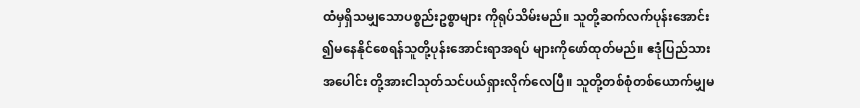ထံမှရှိသမျှသောပစ္စည်းဥစ္စာများ ကိုရုပ်သိမ်းမည်။ သူတို့ဆက်လက်ပုန်းအောင်း ၍မနေနိုင်စေရန်သူတို့ပုန်းအောင်းရာအရပ် များကိုဖော်ထုတ်မည်။ ဧဒုံပြည်သားအပေါင်း တို့အားငါသုတ်သင်ပယ်ရှားလိုက်လေပြီ။ သူတို့တစ်စုံတစ်ယောက်မျှမ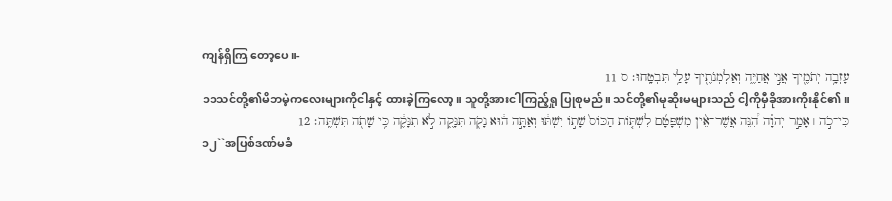ကျန်ရှိကြ တော့ပေ။-
עָזְבָ֥ה יְתֹמֶ֖יךָ אֲנִ֣י אֲחַיֶּ֑ה וְאַלְמְנֹתֶ֖יךָ עָלַ֥י תִּבְטָֽחוּ׃ ס 11
၁၁သင်တို့၏မိဘမဲ့ကလေးများကိုငါနှင့် ထားခဲ့ကြလော့။ သူတို့အားငါကြည့်ရှု ပြုစုမည်။ သင်တို့၏မုဆိုးမများသည် ငါ့ကိုမှီခိုအားကိုးနိုင်၏။
כִּי־כֹ֣ה ׀ אָמַ֣ר יְהוָ֗ה הִ֠נֵּה אֲשֶׁר־אֵ֨ין מִשְׁפָּטָ֜ם לִשְׁתֹּ֤ות הַכֹּוס֙ שָׁתֹ֣ו יִשְׁתּ֔וּ וְאַתָּ֣ה ה֔וּא נָקֹ֖ה תִּנָּקֶ֑ה לֹ֣א תִנָּקֶ֔ה כִּ֥י שָׁתֹ֖ה תִּשְׁתֶּֽה׃ 12
၁၂``အပြစ်ဒဏ်မခံ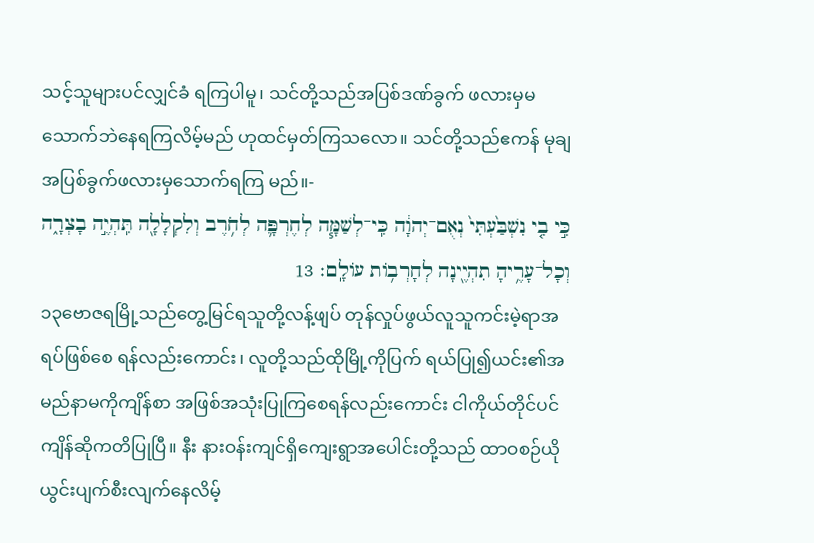သင့်သူများပင်လျှင်ခံ ရကြပါမူ၊ သင်တို့သည်အပြစ်ဒဏ်ခွက် ဖလားမှမသောက်ဘဲနေရကြလိမ့်မည် ဟုထင်မှတ်ကြသလော။ သင်တို့သည်ဧကန် မုချအပြစ်ခွက်ဖလားမှသောက်ရကြ မည်။-
כִּ֣י בִ֤י נִשְׁבַּ֙עְתִּי֙ נְאֻם־יְהוָ֔ה כִּֽי־לְשַׁמָּ֧ה לְחֶרְפָּ֛ה לְחֹ֥רֶב וְלִקְלָלָ֖ה תִּֽהְיֶ֣ה בָצְרָ֑ה וְכָל־עָרֶ֥יהָ תִהְיֶ֖ינָה לְחָרְבֹ֥ות עֹולָֽם׃ 13
၁၃ဗောဇရမြို့သည်တွေ့မြင်ရသူတို့လန့်ဖျပ် တုန်လှုပ်ဖွယ်လူသူကင်းမဲ့ရာအရပ်ဖြစ်စေ ရန်လည်းကောင်း၊ လူတို့သည်ထိုမြို့ကိုပြက် ရယ်ပြု၍ယင်း၏အမည်နာမကိုကျိန်စာ အဖြစ်အသုံးပြုကြစေရန်လည်းကောင်း ငါကိုယ်တိုင်ပင်ကျိန်ဆိုကတိပြုပြီ။ နီး နားဝန်းကျင်ရှိကျေးရွာအပေါင်းတို့သည် ထာဝစဉ်ယိုယွင်းပျက်စီးလျက်နေလိမ့်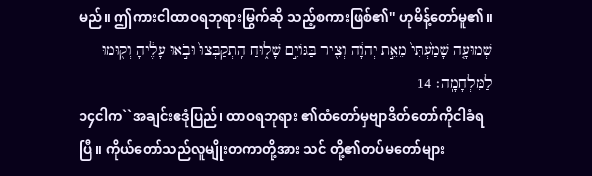မည်။ ဤကားငါထာဝရဘုရားမြွက်ဆို သည့်စကားဖြစ်၏'' ဟုမိန့်တော်မူ၏။
שְׁמוּעָ֤ה שָׁמַ֙עְתִּי֙ מֵאֵ֣ת יְהוָ֔ה וְצִ֖יר בַּגֹּויִ֣ם שָׁל֑וּחַ הִֽתְקַבְּצוּ֙ וּבֹ֣אוּ עָלֶ֔יהָ וְק֖וּמוּ לַמִּלְחָמָֽה׃ 14
၁၄ငါက``အချင်းဧဒုံပြည်၊ ထာဝရဘုရား ၏ထံတော်မှဗျာဒိတ်တော်ကိုငါခံရပြီ။ ကိုယ်တော်သည်လူမျိုးတကာတို့အား သင် တို့၏တပ်မတော်များ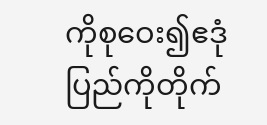ကိုစုဝေး၍ဧဒုံ ပြည်ကိုတိုက်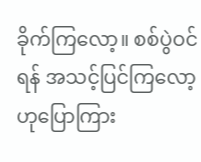ခိုက်ကြလော့။ စစ်ပွဲဝင်ရန် အသင့်ပြင်ကြလော့ဟုပြောကြား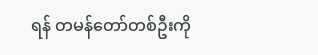ရန် တမန်တော်တစ်ဦးကို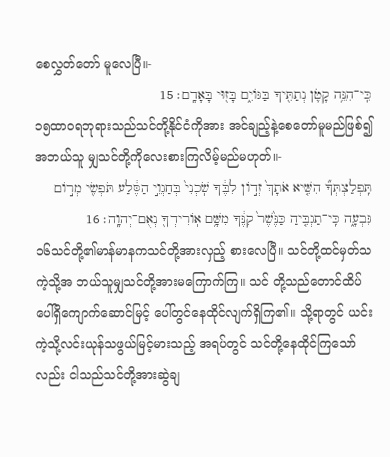စေလွှတ်တော် မူလေပြီ။-
כִּֽי־הִנֵּ֥ה קָטֹ֛ן נְתַתִּ֖יךָ בַּגֹּויִ֑ם בָּז֖וּי בָּאָדָֽם׃ 15
၁၅ထာဝရဘုရားသည်သင်တို့နိုင်ငံကိုအား အင်ချည့်နဲ့စေတော်မူမည်ဖြစ်၍ အဘယ်သူ မျှသင်တို့ကိုလေးစားကြလိမ့်မည်မဟုတ်။-
תִּֽפְלַצְתְּךָ֞ הִשִּׁ֤יא אֹתָךְ֙ זְדֹ֣ון לִבֶּ֔ךָ שֹֽׁכְנִי֙ בְּחַגְוֵ֣י הַסֶּ֔לַע תֹּפְשִׂ֖י מְרֹ֣ום גִּבְעָ֑ה כִּֽי־תַגְבִּ֤יהַ כַּנֶּ֙שֶׁר֙ קִנֶּ֔ךָ מִשָּׁ֥ם אֹֽורִידְךָ֖ נְאֻם־יְהוָֽה׃ 16
၁၆သင်တို့၏မာန်မာနကသင်တို့အားလှည့် စားလေပြီ။ သင်တို့ထင်မှတ်သကဲ့သို့အ ဘယ်သူမျှသင်တို့အားမကြောက်ကြ။ သင် တို့သည်တောင်ထိပ်ပေါ်ရှိကျောက်ဆောင်မြင့် ပေါ်တွင်နေထိုင်လျက်ရှိကြ၏။ သို့ရာတွင် ယင်းကဲ့သို့လင်းယုန်သဖွယ်မြင့်မားသည့် အရပ်တွင် သင်တို့နေထိုင်ကြသော်လည်း ငါသည်သင်တို့အားဆွဲချ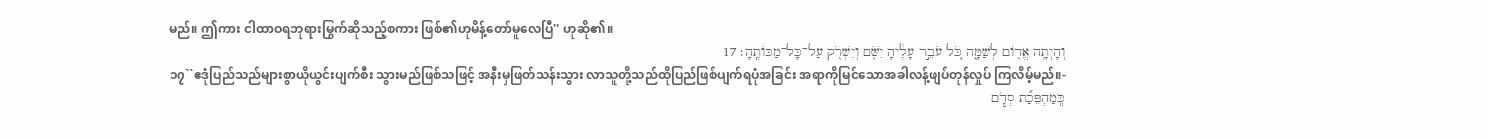မည်။ ဤကား ငါထာဝရဘုရားမြွက်ဆိုသည့်စကား ဖြစ်၏ဟုမိန့်တော်မူလေပြီ'' ဟုဆို၏။
וְהָיְתָ֥ה אֱדֹ֖ום לְשַׁמָּ֑ה כֹּ֚ל עֹבֵ֣ר עָלֶ֔יהָ יִשֹּׁ֥ם וְיִשְׁרֹ֖ק עַל־כָּל־מַכֹּותֶֽהָ׃ 17
၁၇``ဧဒုံပြည်သည်များစွာယိုယွင်းပျက်စီး သွားမည်ဖြစ်သဖြင့် အနီးမှဖြတ်သန်းသွား လာသူတို့သည်ထိုပြည်ဖြစ်ပျက်ရပုံအခြင်း အရာကိုမြင်သောအခါလန့်ဖျပ်တုန်လှုပ် ကြလိမ့်မည်။-
כְּֽמַהְפֵּכַ֞ת סְדֹ֧ם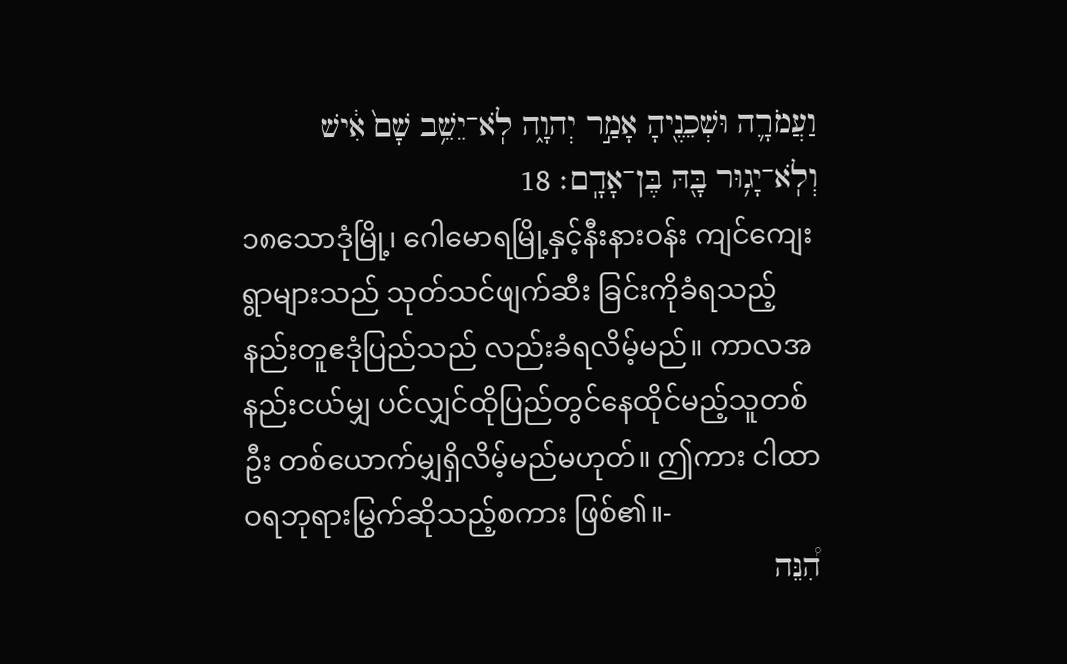וַעֲמֹרָ֛ה וּשְׁכֵנֶ֖יהָ אָמַ֣ר יְהוָ֑ה לֹֽא־יֵשֵׁ֥ב שָׁם֙ אִ֔ישׁ וְלֹֽא־יָג֥וּר בָּ֖הּ בֶּן־אָדָֽם׃ 18
၁၈သောဒုံမြို့၊ ဂေါမောရမြို့နှင့်နီးနားဝန်း ကျင်ကျေးရွာများသည် သုတ်သင်ဖျက်ဆီး ခြင်းကိုခံရသည့်နည်းတူဧဒုံပြည်သည် လည်းခံရလိမ့်မည်။ ကာလအနည်းငယ်မျှ ပင်လျှင်ထိုပြည်တွင်နေထိုင်မည့်သူတစ်ဦး တစ်ယောက်မျှရှိလိမ့်မည်မဟုတ်။ ဤကား ငါထာဝရဘုရားမြွက်ဆိုသည့်စကား ဖြစ်၏။-
הִ֠נֵּה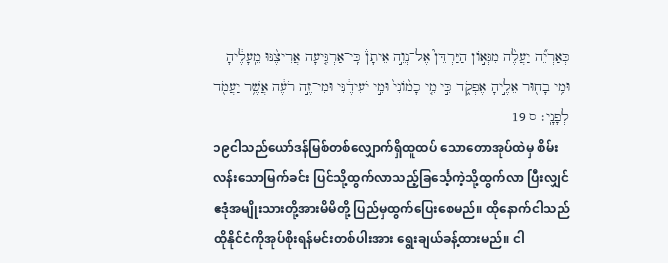כְּאַרְיֵ֞ה יַעֲלֶ֨ה מִגְּאֹ֣ון הַיַּרְדֵּן֮ אֶל־נְוֵ֣ה אֵיתָן֒ כִּֽי־אַרְגִּ֤יעָה אֲרִיצֶ֨נּוּ מֵֽעָלֶ֔יהָ וּמִ֥י בָח֖וּר אֵלֶ֣יהָ אֶפְקֹ֑ד כִּ֣י מִ֤י כָמֹ֙ונִי֙ וּמִ֣י יֹעִידֶ֔נִּי וּמִי־זֶ֣ה רֹעֶ֔ה אֲשֶׁ֥ר יַעֲמֹ֖ד לְפָנָֽי׃ ס 19
၁၉ငါသည်ယော်ဒန်မြစ်တစ်လျှောက်ရှိထူထပ် သောတောအုပ်ထဲမှ စိမ်းလန်းသောမြက်ခင်း ပြင်သို့ထွက်လာသည့်ခြင်္သေ့ကဲ့သို့ထွက်လာ ပြီးလျှင် ဧဒုံအမျိုးသားတို့အားမိမိတို့ ပြည်မှထွက်ပြေးစေမည်။ ထိုနောက်ငါသည် ထိုနိုင်ငံကိုအုပ်စိုးရန်မင်းတစ်ပါးအား ရွေးချယ်ခန့်ထားမည်။ ငါ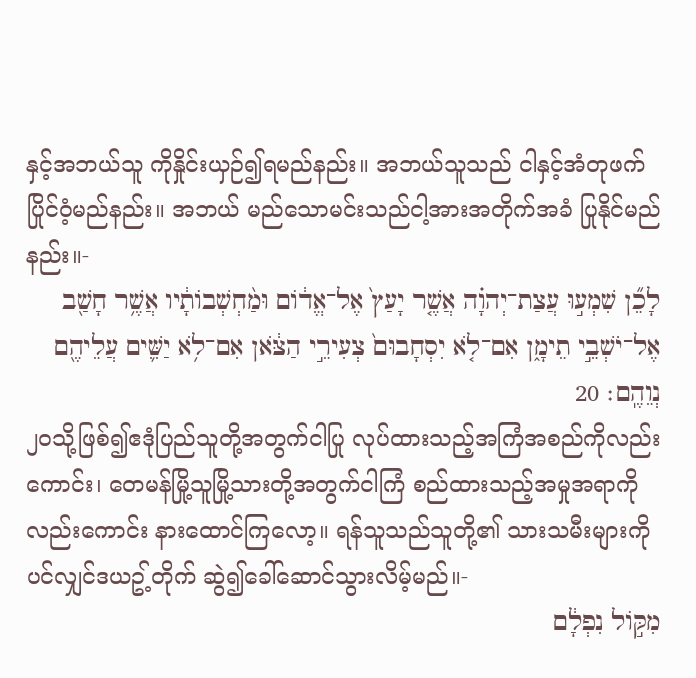နှင့်အဘယ်သူ ကိုနှိုင်းယှဉ်၍ရမည်နည်း။ အဘယ်သူသည် ငါနှင့်အံတုဖက်ပြိုင်ဝံ့မည်နည်း။ အဘယ် မည်သောမင်းသည်ငါ့အားအတိုက်အခံ ပြုနိုင်မည်နည်း။-
לָכֵ֞ן שִׁמְע֣וּ עֲצַת־יְהוָ֗ה אֲשֶׁ֤ר יָעַץ֙ אֶל־אֱדֹ֔ום וּמַ֨חְשְׁבֹותָ֔יו אֲשֶׁ֥ר חָשַׁ֖ב אֶל־יֹשְׁבֵ֣י תֵימָ֑ן אִם־לֹ֤א יִסְחָבוּם֙ צְעִירֵ֣י הַצֹּ֔אן אִם־לֹ֥א יַשִּׁ֛ים עֲלֵיהֶ֖ם נְוֵהֶֽם׃ 20
၂၀သို့ဖြစ်၍ဧဒုံပြည်သူတို့အတွက်ငါပြု လုပ်ထားသည့်အကြံအစည်ကိုလည်းကောင်း၊ တေမန်မြို့သူမြို့သားတို့အတွက်ငါကြံ စည်ထားသည့်အမှုအရာကိုလည်းကောင်း နားထောင်ကြလော့။ ရန်သူသည်သူတို့၏ သားသမီးများကိုပင်လျှင်ဒယဥ့်တိုက် ဆွဲ၍ခေါ်ဆောင်သွားလိမ့်မည်။-
מִקֹּ֣ול נִפְלָ֔ם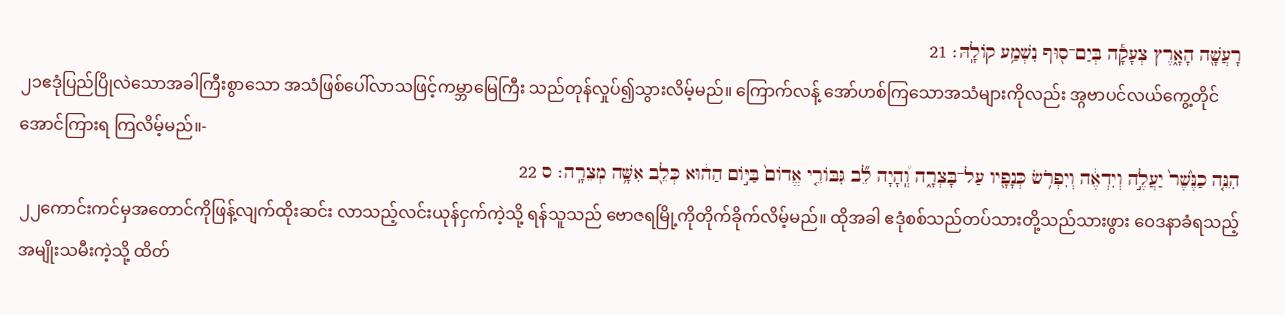רָעֲשָׁ֖ה הָאָ֑רֶץ צְעָקָ֕ה בְּיַם־ס֖וּף נִשְׁמַ֥ע קֹולָֽהּ׃ 21
၂၁ဧဒုံပြည်ပြိုလဲသောအခါကြီးစွာသော အသံဖြစ်ပေါ်လာသဖြင့်ကမ္ဘာမြေကြီး သည်တုန်လှုပ်၍သွားလိမ့်မည်။ ကြောက်လန့် အော်ဟစ်ကြသောအသံများကိုလည်း အ္ဂဗာပင်လယ်ကွေ့တိုင်အောင်ကြားရ ကြလိမ့်မည်။-
הִנֵּ֤ה כַנֶּ֙שֶׁר֙ יַעֲלֶ֣ה וְיִדְאֶ֔ה וְיִפְרֹ֥שׂ כְּנָפָ֖יו עַל־בָּצְרָ֑ה וְֽ֠הָיָה לֵ֞ב גִּבֹּורֵ֤י אֱדֹום֙ בַּיֹּ֣ום הַה֔וּא כְּלֵ֖ב אִשָּׁ֥ה מְצֵרָֽה׃ ס 22
၂၂ကောင်းကင်မှအတောင်ကိုဖြန့်လျက်ထိုးဆင်း လာသည့်လင်းယုန်ငှက်ကဲ့သို့ ရန်သူသည် ဗောဇရမြို့ကိုတိုက်ခိုက်လိမ့်မည်။ ထိုအခါ ဧဒုံစစ်သည်တပ်သားတို့သည်သားဖွား ဝေဒနာခံရသည့်အမျိုးသမီးကဲ့သို့ ထိတ်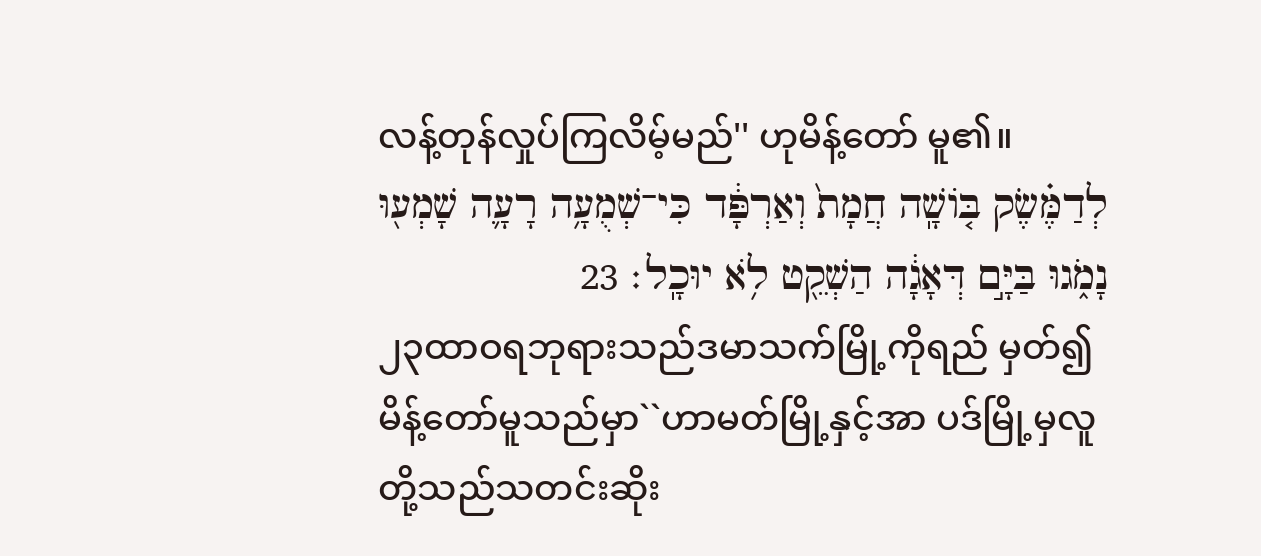လန့်တုန်လှုပ်ကြလိမ့်မည်'' ဟုမိန့်တော် မူ၏။
לְדַמֶּ֗שֶׂק בֹּ֤ושָֽׁה חֲמָת֙ וְאַרְפָּ֔ד כִּי־שְׁמֻעָ֥ה רָעָ֛ה שָׁמְע֖וּ נָמֹ֑גוּ בַּיָּ֣ם דְּאָגָ֔ה הַשְׁקֵ֖ט לֹ֥א יוּכָֽל׃ 23
၂၃ထာဝရဘုရားသည်ဒမာသက်မြို့ကိုရည် မှတ်၍မိန့်တော်မူသည်မှာ``ဟာမတ်မြို့နှင့်အာ ပဒ်မြို့မှလူတို့သည်သတင်းဆိုး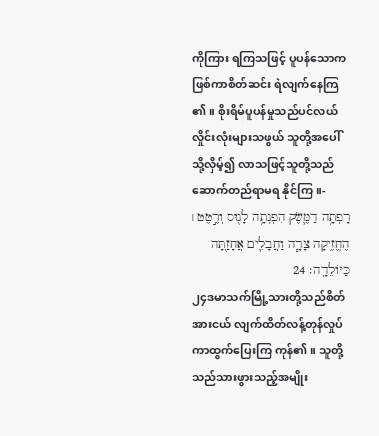ကိုကြား ရကြသဖြင့် ပူပန်သောကဖြစ်ကာစိတ်ဆင်း ရဲလျက်နေကြ၏။ စိုးရိမ်ပူပန်မှုသည်ပင်လယ် လှိုင်းလုံးများသဖွယ် သူတို့အပေါ်သို့လှိမ့်၍ လာသဖြင့်သူတို့သည်ဆောက်တည်ရာမရ နိုင်ကြ။-
רָפְתָ֥ה דַמֶּ֛שֶׂק הִפְנְתָ֥ה לָנ֖וּס וְרֶ֣טֶט ׀ הֶחֱזִ֑יקָה צָרָ֧ה וַחֲבָלִ֛ים אֲחָזַ֖תָּה כַּיֹּולֵדָֽה׃ 24
၂၄ဒမာသက်မြို့သားတို့သည်စိတ်အားငယ် လျက်ထိတ်လန့်တုန်လှုပ်ကာထွက်ပြေးကြ ကုန်၏။ သူတို့သည်သားဖွားသည့်အမျိုး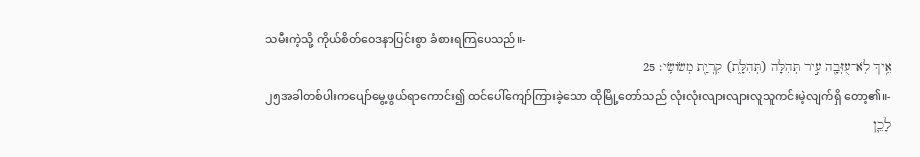သမီးကဲ့သို့ ကိုယ်စိတ်ဝေဒနာပြင်းစွာ ခံစားရကြပေသည်။-
אֵ֥יךְ לֹֽא־עֻזְּבָ֖ה עִ֣יר תְּהִלָּה (תְּהִלָּ֑ת) קִרְיַ֖ת מְשֹׂושִֽׂי׃ 25
၂၅အခါတစ်ပါးကပျော်မွေ့ဖွယ်ရာကောင်း၍ ထင်ပေါ်ကျော်ကြားခဲ့သော ထိုမြို့တော်သည် လုံးလုံးလျားလျားလူသူကင်းမဲ့လျက်ရှိ တော့၏။-
לָכֵ֛ן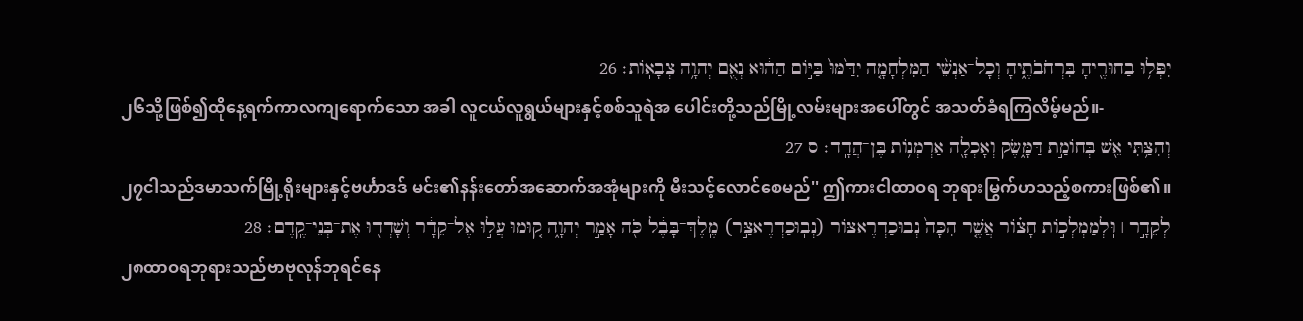יִפְּל֥וּ בַחוּרֶ֖יהָ בִּרְחֹבֹתֶ֑יהָ וְכָל־אַנְשֵׁ֨י הַמִּלְחָמָ֤ה יִדַּ֙מּוּ֙ בַּיֹּ֣ום הַה֔וּא נְאֻ֖ם יְהוָ֥ה צְבָאֹֽות׃ 26
၂၆သို့ဖြစ်၍ထိုနေ့ရက်ကာလကျရောက်သော အခါ လူငယ်လူရွယ်များနှင့်စစ်သူရဲအ ပေါင်းတို့သည်မြို့လမ်းများအပေါ်တွင် အသတ်ခံရကြလိမ့်မည်။-
וְהִצַּ֥תִּי אֵ֖שׁ בְּחֹומַ֣ת דַּמָּ֑שֶׂק וְאָכְלָ֖ה אַרְמְנֹ֥ות בֶּן־הֲדָֽד׃ ס 27
၂၇ငါသည်ဒမာသက်မြို့ရိုးများနှင့်ဗင်္ဟာဒဒ် မင်း၏နန်းတော်အဆောက်အအုံများကို မီးသင့်လောင်စေမည်'' ဤကားငါထာဝရ ဘုရားမြွက်ဟသည့်စကားဖြစ်၏။
לְקֵדָ֣ר ׀ וּֽלְמַמְלְכֹ֣ות חָצֹ֗ור אֲשֶׁ֤ר הִכָּה֙ נְבוּכַדְרֶאצֹּור (נְבֽוּכַדְרֶאצַּ֣ר) מֶֽלֶךְ־בָּבֶ֔ל כֹּ֖ה אָמַ֣ר יְהוָ֑ה ק֚וּמוּ עֲל֣וּ אֶל־קֵדָ֔ר וְשָׁדְד֖וּ אֶת־בְּנֵי־קֶֽדֶם׃ 28
၂၈ထာဝရဘုရားသည်ဗာဗုလုန်ဘုရင်နေ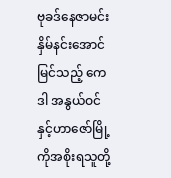ဗုခဒ်နေဇာမင်းနှိမ်နင်းအောင်မြင်သည့် ကေဒါ အနွယ်ဝင်နှင့်ဟာဇော်မြို့ကိုအစိုးရသူတို့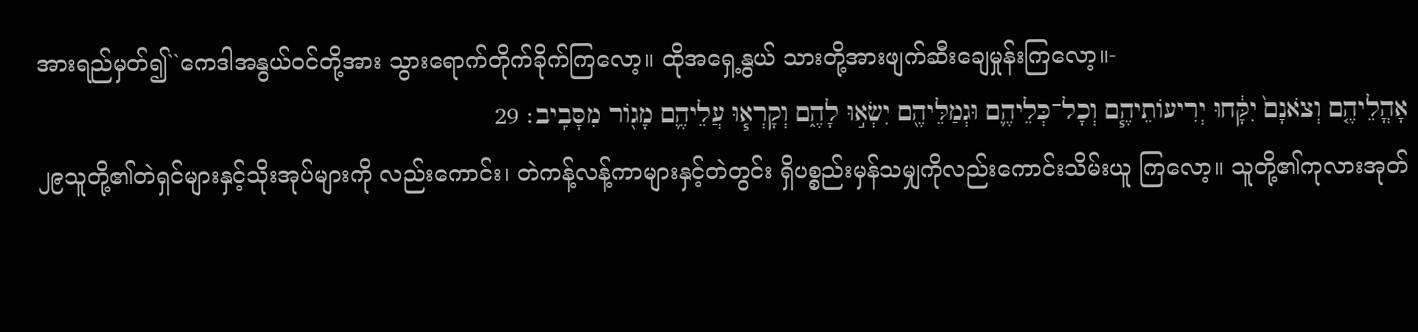အားရည်မှတ်၍``ကေဒါအနွယ်ဝင်တို့အား သွားရောက်တိုက်ခိုက်ကြလော့။ ထိုအရှေ့နွယ် သားတို့အားဖျက်ဆီးချေမှုန်းကြလော့။-
אָהֳלֵיהֶ֤ם וְצֹאנָם֙ יִקָּ֔חוּ יְרִיעֹותֵיהֶ֧ם וְכָל־כְּלֵיהֶ֛ם וּגְמַלֵּיהֶ֖ם יִשְׂא֣וּ לָהֶ֑ם וְקָרְא֧וּ עֲלֵיהֶ֛ם מָגֹ֖ור מִסָּבִֽיב׃ 29
၂၉သူတို့၏တဲရှင်များနှင့်သိုးအုပ်များကို လည်းကောင်း၊ တဲကန့်လန့်ကာများနှင့်တဲတွင်း ရှိပစ္စည်းမှန်သမျှကိုလည်းကောင်းသိမ်းယူ ကြလော့။ သူတို့၏ကုလားအုတ်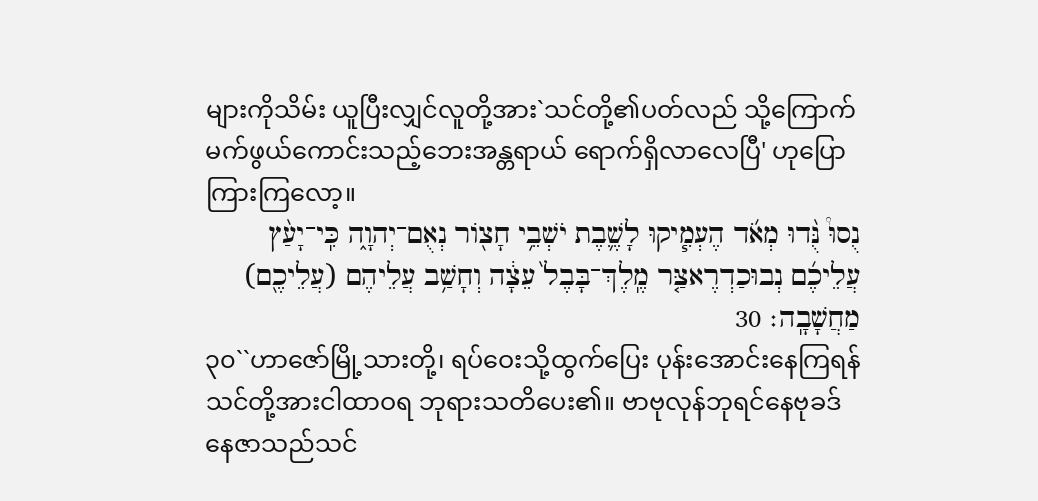များကိုသိမ်း ယူပြီးလျှင်လူတို့အား`သင်တို့၏ပတ်လည် သို့ကြောက်မက်ဖွယ်ကောင်းသည့်ဘေးအန္တရာယ် ရောက်ရှိလာလေပြီ' ဟုပြောကြားကြလော့။
נֻסוּ֩ נֻּ֨דוּ מְאֹ֜ד הֶעְמִ֧יקוּ לָשֶׁ֛בֶת יֹשְׁבֵ֥י חָצֹ֖ור נְאֻם־יְהוָ֑ה כִּֽי־יָעַ֨ץ עֲלֵיכֶ֜ם נְבוּכַדְרֶאצַּ֤ר מֶֽלֶךְ־בָּבֶל֙ עֵצָ֔ה וְחָשַׁ֥ב עֲלֵיהֶם (עֲלֵיכֶ֖ם) מַחֲשָׁבָֽה׃ 30
၃၀``ဟာဇော်မြို့သားတို့၊ ရပ်ဝေးသို့ထွက်ပြေး ပုန်းအောင်းနေကြရန် သင်တို့အားငါထာဝရ ဘုရားသတိပေး၏။ ဗာဗုလုန်ဘုရင်နေဗုခဒ် နေဇာသည်သင်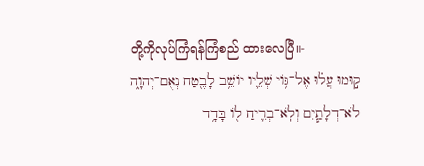တို့ကိုလုပ်ကြံရန်ကြံစည် ထားလေပြီ။-
ק֣וּמוּ עֲל֗וּ אֶל־גֹּ֥וי שְׁלֵ֛יו יֹושֵׁ֥ב לָבֶ֖טַח נְאֻם־יְהוָ֑ה לֹא־דְלָתַ֧יִם וְלֹֽא־בְרִ֛יחַ לֹ֖ו בָּדָ֥ד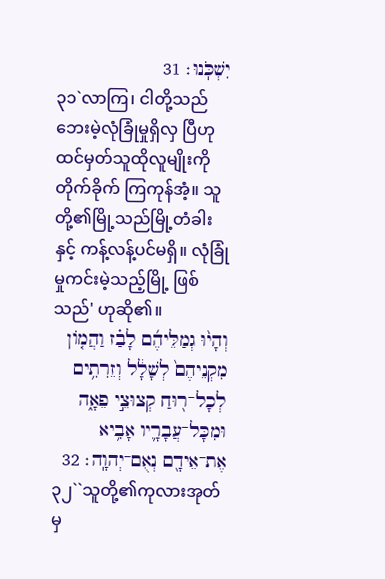יִשְׁכֹּֽנוּ׃ 31
၃၁`လာကြ၊ ငါတို့သည်ဘေးမဲ့လုံခြုံမှုရှိလှ ပြီဟုထင်မှတ်သူထိုလူမျိုးကိုတိုက်ခိုက် ကြကုန်အံ့။ သူတို့၏မြို့သည်မြို့တံခါးနှင့် ကန့်လန့်ပင်မရှိ။ လုံခြုံမှုကင်းမဲ့သည့်မြို့ ဖြစ်သည်' ဟုဆို၏။
וְהָי֨וּ גְמַלֵּיהֶ֜ם לָבַ֗ז וַהֲמֹ֤ון מִקְנֵיהֶם֙ לְשָׁלָ֔ל וְזֵרִתִ֥ים לְכָל־ר֖וּחַ קְצוּצֵ֣י פֵאָ֑ה וּמִכָּל־עֲבָרָ֛יו אָבִ֥יא אֶת־אֵידָ֖ם נְאֻם־יְהוָֽה׃ 32
၃၂``သူတို့၏ကုလားအုတ်မှ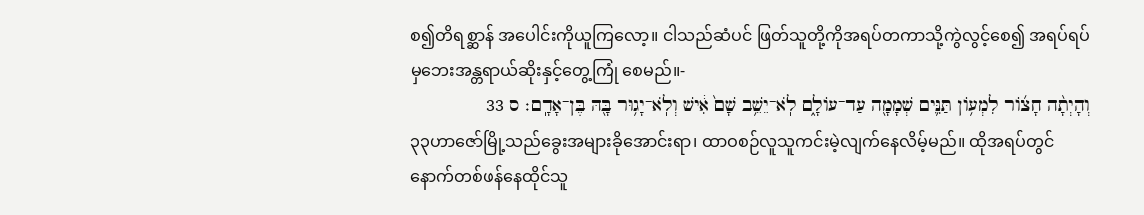စ၍တိရစ္ဆာန် အပေါင်းကိုယူကြလော့။ ငါသည်ဆံပင် ဖြတ်သူတို့ကိုအရပ်တကာသို့ကွဲလွင့်စေ၍ အရပ်ရပ်မှဘေးအန္တရာယ်ဆိုးနှင့်တွေ့ကြုံ စေမည်။-
וְהָיְתָ֨ה חָצֹ֜ור לִמְעֹ֥ון תַּנִּ֛ים שְׁמָמָ֖ה עַד־עֹולָ֑ם לֹֽא־יֵשֵׁ֥ב שָׁם֙ אִ֔ישׁ וְלֹֽא־יָג֥וּר בָּ֖הּ בֶּן־אָדָֽם׃ ס 33
၃၃ဟာဇော်မြို့သည်ခွေးအများခိုအောင်းရာ၊ ထာဝစဉ်လူသူကင်းမဲ့လျက်နေလိမ့်မည်။ ထိုအရပ်တွင်နောက်တစ်ဖန်နေထိုင်သူ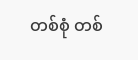တစ်စုံ တစ်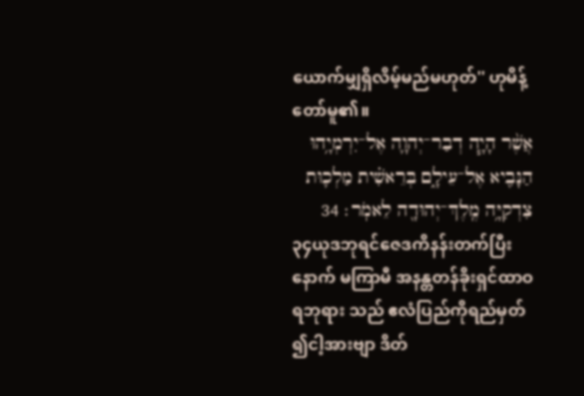ယောက်မျှရှိလိမ့်မည်မဟုတ်'' ဟုမိန့် တော်မူ၏။
אֲשֶׁ֨ר הָיָ֧ה דְבַר־יְהוָ֛ה אֶל־יִרְמְיָ֥הוּ הַנָּבִ֖יא אֶל־עֵילָ֑ם בְּרֵאשִׁ֗ית מַלְכ֛וּת צִדְקִיָּ֥ה מֶֽלֶךְ־יְהוּדָ֖ה לֵאמֹֽר׃ 34
၃၄ယုဒဘုရင်ဇေဒကိနန်းတက်ပြီးနောက် မကြာမီ အနန္တတန်ခိုးရှင်ထာဝရဘုရား သည် ဧလံပြည်ကိုရည်မှတ်၍ငါ့အားဗျာ ဒိတ်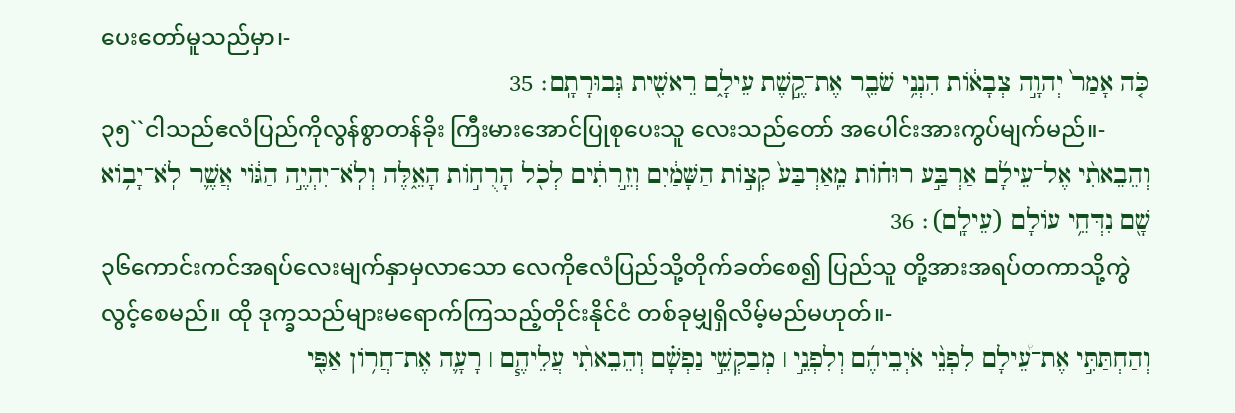ပေးတော်မူသည်မှာ၊-
כֹּ֤ה אָמַר֙ יְהוָ֣ה צְבָאֹ֔ות הִנְנִ֥י שֹׁבֵ֖ר אֶת־קֶ֣שֶׁת עֵילָ֑ם רֵאשִׁ֖ית גְּבוּרָתָֽם׃ 35
၃၅``ငါသည်ဧလံပြည်ကိုလွန်စွာတန်ခိုး ကြီးမားအောင်ပြုစုပေးသူ လေးသည်တော် အပေါင်းအားကွပ်မျက်မည်။-
וְהֵבֵאתִ֨י אֶל־עֵילָ֜ם אַרְבַּ֣ע רוּחֹ֗ות מֵֽאַרְבַּע֙ קְצֹ֣ות הַשָּׁמַ֔יִם וְזֵ֣רִתִ֔ים לְכֹ֖ל הָרֻחֹ֣ות הָאֵ֑לֶּה וְלֹֽא־יִהְיֶ֣ה הַגֹּ֔וי אֲשֶׁ֛ר לֹֽא־יָבֹ֥וא שָׁ֖ם נִדְּחֵ֥י עֹולָם (עֵילָֽם)׃ 36
၃၆ကောင်းကင်အရပ်လေးမျက်နှာမှလာသော လေကိုဧလံပြည်သို့တိုက်ခတ်စေ၍ ပြည်သူ တို့အားအရပ်တကာသို့ကွဲလွင့်စေမည်။ ထို ဒုက္ခသည်များမရောက်ကြသည့်တိုင်းနိုင်ငံ တစ်ခုမျှရှိလိမ့်မည်မဟုတ်။-
וְהַחְתַּתִּ֣י אֶת־עֵ֠ילָם לִפְנֵ֨י אֹיְבֵיהֶ֜ם וְלִפְנֵ֣י ׀ מְבַקְשֵׁ֣י נַפְשָׁ֗ם וְהֵבֵאתִ֨י עֲלֵיהֶ֧ם ׀ רָעָ֛ה אֶת־חֲרֹ֥ון אַפִּ֖י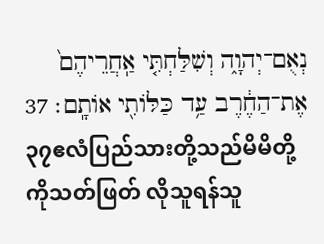נְאֻם־יְהוָ֑ה וְשִׁלַּחְתִּ֤י אַֽחֲרֵיהֶם֙ אֶת־הַחֶ֔רֶב עַ֥ד כַּלֹּותִ֖י אֹותָֽם׃ 37
၃၇ဧလံပြည်သားတို့သည်မိမိတို့ကိုသတ်ဖြတ် လိုသူရန်သူ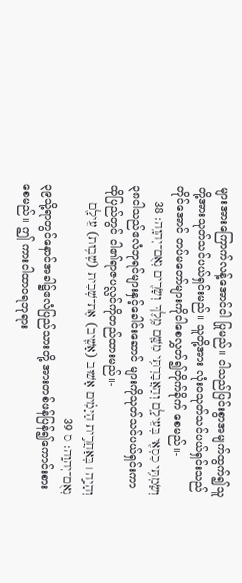များအားကြောက်လန့်အောင်ငါ ပြုမည်။ ငါသည်ပြင်းစွာအမျက်ထွက်၍သူ တို့အားသုတ်သင်ပယ်ရှင်းမည်။ သူတို့အား လုံးဝသုတ်သင်ပယ်ရှင်းသည်တိုင်အောင် တပ်မတော်များကိုငါစေလွှတ်၍တိုက်ခိုက် စေမည်။-
וְשַׂמְתִּ֥י כִסְאִ֖י בְּעֵילָ֑ם וְהַאֲבַדְתִּ֥י מִשָּׁ֛ם מֶ֥לֶךְ וְשָׂרִ֖ים נְאֻם־יְהוָֽה׃ 38
၃၈ငါသည်ဧလံဘုရင်များနှင့်ခေါင်းဆောင် များကိုသုတ်သင်ပယ်ရှင်းကာထိုပြည်တွင် ငါ၏ရာဇပလ္လင်ကိုတည်ထားမည်။-
וְהָיָ֣ה ׀ בְּאַחֲרִ֣ית הַיָּמִ֗ים אָשׁוּב (אָשִׁ֛יב) אֶת־שְׁבִית (שְׁב֥וּת) עֵילָ֖ם נְאֻם־יְהוָֽה׃ ס 39
၃၉သို့ရာတွင်နောင်အခါ၌ဧလံပြည်သားတို့ အားတစ်ဖန်ပြန်၍ကောင်းစားစေမည်။ ဤ ကားငါထာဝရဘုရား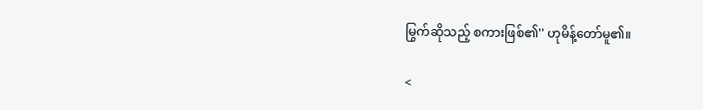မြွက်ဆိုသည့် စကားဖြစ်၏'' ဟုမိန့်တော်မူ၏။

<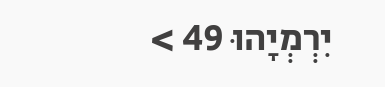יִרְמְיָהוּ 49 >